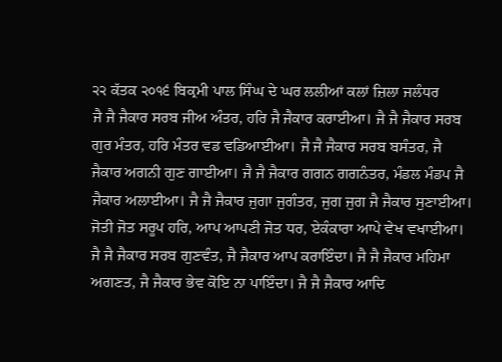੨੨ ਕੱਤਕ ੨੦੧੬ ਬਿਕ੍ਰਮੀ ਪਾਲ ਸਿੰਘ ਦੇ ਘਰ ਲਲੀਆਂ ਕਲਾਂ ਜ਼ਿਲਾ ਜਲੰਧਰ
ਜੈ ਜੈ ਜੈਕਾਰ ਸਰਬ ਜੀਅ ਅੰਤਰ, ਹਰਿ ਜੈ ਜੈਕਾਰ ਕਰਾਈਆ। ਜੈ ਜੈ ਜੈਕਾਰ ਸਰਬ ਗੁਰ ਮੰਤਰ, ਹਰਿ ਮੰਤਰ ਵਡ ਵਡਿਆਈਆ। ਜੈ ਜੈ ਜੈਕਾਰ ਸਰਬ ਬਸੰਤਰ, ਜੈ ਜੈਕਾਰ ਅਗਨੀ ਗੁਣ ਗਾਈਆ। ਜੈ ਜੈ ਜੈਕਾਰ ਗਗਨ ਗਗਨੰਤਰ, ਮੰਡਲ ਮੰਡਪ ਜੈ ਜੈਕਾਰ ਅਲਾਈਆ। ਜੈ ਜੈ ਜੈਕਾਰ ਜੁਗਾ ਜੁਗੰਤਰ, ਜੁਗ ਜੁਗ ਜੈ ਜੈਕਾਰ ਸੁਣਾਈਆ। ਜੋਤੀ ਜੋਤ ਸਰੂਪ ਹਰਿ, ਆਪ ਆਪਣੀ ਜੋਤ ਧਰ, ਏਕੰਕਾਰਾ ਆਪੇ ਵੇਖ ਵਖਾਈਆ। ਜੈ ਜੈ ਜੈਕਾਰ ਸਰਬ ਗੁਣਵੰਤ, ਜੈ ਜੈਕਾਰ ਆਪ ਕਰਾਇੰਦਾ। ਜੈ ਜੈ ਜੈਕਾਰ ਮਹਿਮਾ ਅਗਣਤ, ਜੈ ਜੈਕਾਰ ਭੇਵ ਕੋਇ ਨਾ ਪਾਇੰਦਾ। ਜੈ ਜੈ ਜੈਕਾਰ ਆਦਿ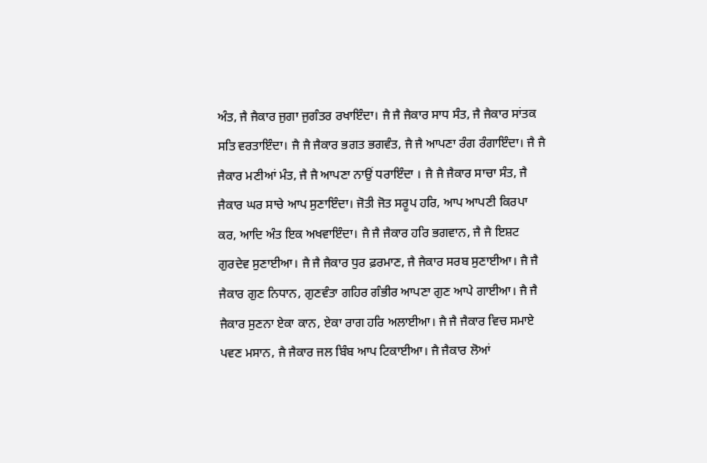ਅੰਤ, ਜੈ ਜੈਕਾਰ ਜੁਗਾ ਜੁਗੰਤਰ ਰਖਾਇੰਦਾ। ਜੈ ਜੈ ਜੈਕਾਰ ਸਾਧ ਸੰਤ, ਜੈ ਜੈਕਾਰ ਸਾਂਤਕ ਸਤਿ ਵਰਤਾਇੰਦਾ। ਜੈ ਜੈ ਜੈਕਾਰ ਭਗਤ ਭਗਵੰਤ, ਜੈ ਜੈ ਆਪਣਾ ਰੰਗ ਰੰਗਾਇੰਦਾ। ਜੈ ਜੈ ਜੈਕਾਰ ਮਣੀਆਂ ਮੰਤ, ਜੈ ਜੈ ਆਪਣਾ ਨਾਉਂ ਧਰਾਇੰਦਾ । ਜੈ ਜੈ ਜੈਕਾਰ ਸਾਚਾ ਸੰਤ, ਜੈ ਜੈਕਾਰ ਘਰ ਸਾਚੇ ਆਪ ਸੁਣਾਇੰਦਾ। ਜੋਤੀ ਜੋਤ ਸਰੂਪ ਹਰਿ, ਆਪ ਆਪਣੀ ਕਿਰਪਾ ਕਰ, ਆਦਿ ਅੰਤ ਇਕ ਅਖਵਾਇੰਦਾ। ਜੈ ਜੈ ਜੈਕਾਰ ਹਰਿ ਭਗਵਾਨ, ਜੈ ਜੈ ਇਸ਼ਟ ਗੁਰਦੇਵ ਸੁਣਾਈਆ। ਜੈ ਜੈ ਜੈਕਾਰ ਧੁਰ ਫ਼ਰਮਾਣ, ਜੈ ਜੈਕਾਰ ਸਰਬ ਸੁਣਾਈਆ। ਜੈ ਜੈ ਜੈਕਾਰ ਗੁਣ ਨਿਧਾਨ, ਗੁਣਵੰਤਾ ਗਹਿਰ ਗੰਭੀਰ ਆਪਣਾ ਗੁਣ ਆਪੇ ਗਾਈਆ। ਜੈ ਜੈ ਜੈਕਾਰ ਸੁਣਨਾ ਏਕਾ ਕਾਨ, ਏਕਾ ਰਾਗ ਹਰਿ ਅਲਾਈਆ। ਜੈ ਜੈ ਜੈਕਾਰ ਵਿਚ ਸਮਾਏ ਪਵਣ ਮਸਾਨ, ਜੈ ਜੈਕਾਰ ਜਲ ਬਿੰਬ ਆਪ ਟਿਕਾਈਆ। ਜੈ ਜੈਕਾਰ ਲੋਆਂ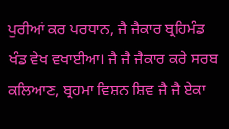ਪੁਰੀਆਂ ਕਰ ਪਰਧਾਨ, ਜੈ ਜੈਕਾਰ ਬ੍ਰਹਿਮੰਡ ਖੰਡ ਵੇਖ ਵਖਾਈਆ। ਜੈ ਜੈ ਜੈਕਾਰ ਕਰੇ ਸਰਬ ਕਲਿਆਣ, ਬ੍ਰਹਮਾ ਵਿਸ਼ਨ ਸ਼ਿਵ ਜੈ ਜੈ ਏਕਾ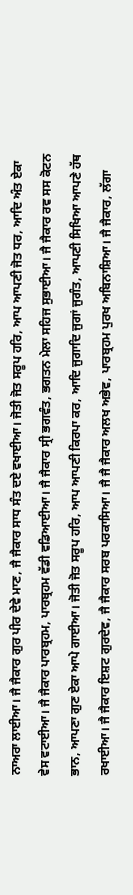ਨਾਅਰਾ ਲਾਈਆ। ਜੈ ਜੈਕਾਰ ਗੁਰ ਪੀਰ ਦੇਵੇ ਮਾਣ, ਜੈ ਜੈਕਾਰ ਸਾਧ ਸੰਤ ਦਏ ਵਖਾਈਆ। ਜੋਤੀ ਜੋਤ ਸਰੂਪ ਹਰਿ, ਆਪ ਆਪਣੀ ਜੋਤ ਧਰ, ਆਦਿ ਅੰਤ ਏਕਾ ਵੇਸ ਵਟਾਈਆ। ਜੈ ਜੈਕਾਰ ਪਾਰਬ੍ਰਹਮ, ਪਾਰਬ੍ਰਹਮ ਵੱਡੀ ਵਡਿਆਈਆ। ਜੈ ਜੈਕਾਰ ਸ੍ਰੀ ਭਗਵੰਤ, ਭਗਤਨ ਮੇਲਾ ਸਹਿਜ ਸੁਭਾਈਆ। ਜੈ ਜੈਕਾਰ ਰਵ ਸਸ ਕੋਟਨ ਭਾਨ, ਆਪਣਾ ਗੁਣ ਏਕਾ ਆਪੇ ਗਾਈਆ। ਜੋਤੀ ਜੋਤ ਸਰੂਪ ਹਰਿ, ਆਪ ਆਪਣੀ ਕਿਰਪਾ ਕਰ, ਆਦਿ ਜੁਗਾਦਿ ਜੁਗਾਂ ਜੁਗੰਤ, ਆਪਣੀ ਸਿਖਿਆ ਆਪਣੇ ਹੱਥ ਰਖਾਈਆ। ਜੈ ਜੈਕਾਰ ਇਸ਼ਟ ਗੁਰਦੇਵ, ਜੈ ਜੈਕਾਰ ਸਰਬ ਪਰਕਾਸਿਆ। ਜੈ ਜੈ ਜੈਕਾਰ ਅਲਖ ਅਭੇਵ, ਪਾਰਬ੍ਰਹਮ ਪੁਰਖ ਅਬਿਨਾਸ਼ਿਆ। ਜੈ ਜੈਕਾਰ, ਲੱਗਾ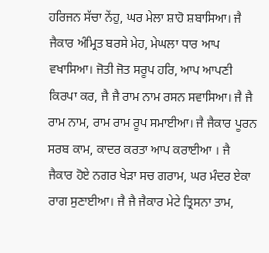ਹਰਿਜਨ ਸੱਚਾ ਨੇਂਹੁ, ਘਰ ਮੇਲਾ ਸ਼ਾਹੋ ਸ਼ਬਾਸਿਆ। ਜੈ ਜੈਕਾਰ ਅੰਮ੍ਰਿਤ ਬਰਸੇ ਮੇਹ, ਮੇਘਲਾ ਧਾਰ ਆਪ ਵਖਾਸਿਆ। ਜੋਤੀ ਜੋਤ ਸਰੂਪ ਹਰਿ, ਆਪ ਆਪਣੀ ਕਿਰਪਾ ਕਰ, ਜੈ ਜੈ ਰਾਮ ਨਾਮ ਰਸਨ ਸਵਾਸਿਆ। ਜੈ ਜੈ ਰਾਮ ਨਾਮ, ਰਾਮ ਰਾਮ ਰੂਪ ਸਮਾਈਆ। ਜੈ ਜੈਕਾਰ ਪੂਰਨ ਸਰਬ ਕਾਮ, ਕਾਦਰ ਕਰਤਾ ਆਪ ਕਰਾਈਆ । ਜੈ ਜੈਕਾਰ ਹੋਏ ਨਗਰ ਖੇੜਾ ਸਚ ਗਰਾਮ, ਘਰ ਮੰਦਰ ਏਕਾ ਰਾਗ ਸੁਣਾਈਆ। ਜੈ ਜੈ ਜੈਕਾਰ ਮੇਟੇ ਤ੍ਰਿਸਨਾ ਤਾਮ,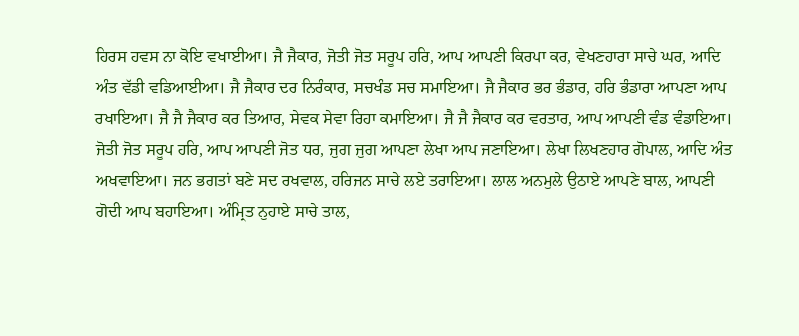ਹਿਰਸ ਹਵਸ ਨਾ ਕੋਇ ਵਖਾਈਆ। ਜੈ ਜੈਕਾਰ, ਜੋਤੀ ਜੋਤ ਸਰੂਪ ਹਰਿ, ਆਪ ਆਪਣੀ ਕਿਰਪਾ ਕਰ, ਵੇਖਣਹਾਰਾ ਸਾਚੇ ਘਰ, ਆਦਿ ਅੰਤ ਵੱਡੀ ਵਡਿਆਈਆ। ਜੈ ਜੈਕਾਰ ਦਰ ਨਿਰੰਕਾਰ, ਸਚਖੰਡ ਸਚ ਸਮਾਇਆ। ਜੈ ਜੈਕਾਰ ਭਰ ਭੰਡਾਰ, ਹਰਿ ਭੰਡਾਰਾ ਆਪਣਾ ਆਪ ਰਖਾਇਆ। ਜੈ ਜੈ ਜੈਕਾਰ ਕਰ ਤਿਆਰ, ਸੇਵਕ ਸੇਵਾ ਰਿਹਾ ਕਮਾਇਆ। ਜੈ ਜੈ ਜੈਕਾਰ ਕਰ ਵਰਤਾਰ, ਆਪ ਆਪਣੀ ਵੰਡ ਵੰਡਾਇਆ। ਜੋਤੀ ਜੋਤ ਸਰੂਪ ਹਰਿ, ਆਪ ਆਪਣੀ ਜੋਤ ਧਰ, ਜੁਗ ਜੁਗ ਆਪਣਾ ਲੇਖਾ ਆਪ ਜਣਾਇਆ। ਲੇਖਾ ਲਿਖਣਹਾਰ ਗੋਪਾਲ, ਆਦਿ ਅੰਤ ਅਖਵਾਇਆ। ਜਨ ਭਗਤਾਂ ਬਣੇ ਸਦ ਰਖਵਾਲ, ਹਰਿਜਨ ਸਾਚੇ ਲਏ ਤਰਾਇਆ। ਲਾਲ ਅਨਮੁਲੇ ਉਠਾਏ ਆਪਣੇ ਬਾਲ, ਆਪਣੀ ਗੋਦੀ ਆਪ ਬਹਾਇਆ। ਅੰਮ੍ਰਿਤ ਨੁਹਾਏ ਸਾਚੇ ਤਾਲ,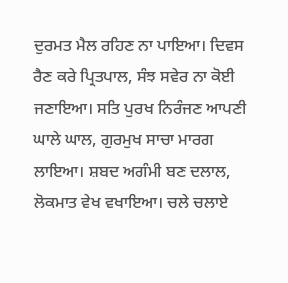ਦੁਰਮਤ ਮੈਲ ਰਹਿਣ ਨਾ ਪਾਇਆ। ਦਿਵਸ ਰੈਣ ਕਰੇ ਪ੍ਰਿਤਪਾਲ, ਸੰਝ ਸਵੇਰ ਨਾ ਕੋਈ ਜਣਾਇਆ। ਸਤਿ ਪੁਰਖ ਨਿਰੰਜਣ ਆਪਣੀ ਘਾਲੇ ਘਾਲ, ਗੁਰਮੁਖ ਸਾਚਾ ਮਾਰਗ ਲਾਇਆ। ਸ਼ਬਦ ਅਗੰਮੀ ਬਣ ਦਲਾਲ, ਲੋਕਮਾਤ ਵੇਖ ਵਖਾਇਆ। ਚਲੇ ਚਲਾਏ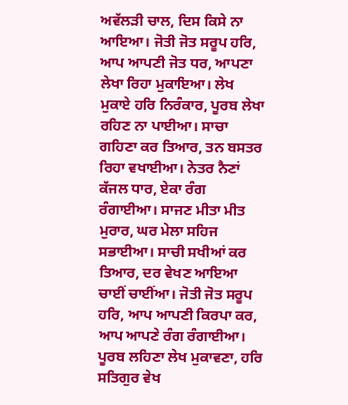ਅਵੱਲੜੀ ਚਾਲ, ਦਿਸ ਕਿਸੇ ਨਾ ਆਇਆ। ਜੋਤੀ ਜੋਤ ਸਰੂਪ ਹਰਿ, ਆਪ ਆਪਣੀ ਜੋਤ ਧਰ, ਆਪਣਾ ਲੇਖਾ ਰਿਹਾ ਮੁਕਾਇਆ। ਲੇਖ ਮੁਕਾਏ ਹਰਿ ਨਿਰੰਕਾਰ, ਪੂਰਬ ਲੇਖਾ ਰਹਿਣ ਨਾ ਪਾਈਆ। ਸਾਚਾ ਗਹਿਣਾ ਕਰ ਤਿਆਰ, ਤਨ ਬਸਤਰ ਰਿਹਾ ਵਖਾਈਆ। ਨੇਤਰ ਨੈਣਾਂ ਕੱਜਲ ਧਾਰ, ਏਕਾ ਰੰਗ ਰੰਗਾਈਆ। ਸਾਜਣ ਮੀਤਾ ਮੀਤ ਮੁਰਾਰ, ਘਰ ਮੇਲਾ ਸਹਿਜ ਸਭਾਈਆ। ਸਾਚੀ ਸਖੀਆਂ ਕਰ ਤਿਆਰ, ਦਰ ਵੇਖਣ ਆਇਆ ਚਾਈਂ ਚਾਈਂਆ। ਜੋਤੀ ਜੋਤ ਸਰੂਪ ਹਰਿ, ਆਪ ਆਪਣੀ ਕਿਰਪਾ ਕਰ, ਆਪ ਆਪਣੇ ਰੰਗ ਰੰਗਾਈਆ। ਪੂਰਬ ਲਹਿਣਾ ਲੇਖ ਮੁਕਾਵਣਾ, ਹਰਿ ਸਤਿਗੁਰ ਵੇਖ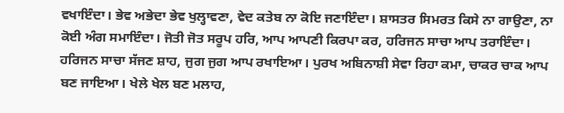ਵਖਾਇੰਦਾ। ਭੇਵ ਅਭੇਦਾ ਭੇਵ ਖੁਲ੍ਹਾਵਣਾ, ਵੇਦ ਕਤੇਬ ਨਾ ਕੋਇ ਜਣਾਇੰਦਾ। ਸ਼ਾਸਤਰ ਸਿਮਰਤ ਕਿਸੇ ਨਾ ਗਾਉਣਾ, ਨਾ ਕੋਈ ਅੰਗ ਸਮਾਇੰਦਾ। ਜੋਤੀ ਜੋਤ ਸਰੂਪ ਹਰਿ, ਆਪ ਆਪਣੀ ਕਿਰਪਾ ਕਰ, ਹਰਿਜਨ ਸਾਚਾ ਆਪ ਤਰਾਇੰਦਾ। ਹਰਿਜਨ ਸਾਚਾ ਸੱਜਣ ਸ਼ਾਹ, ਜੁਗ ਜੁਗ ਆਪ ਰਖਾਇਆ। ਪੁਰਖ ਅਬਿਨਾਸ਼ੀ ਸੇਵਾ ਰਿਹਾ ਕਮਾ, ਚਾਕਰ ਚਾਕ ਆਪ ਬਣ ਜਾਇਆ। ਖੇਲੇ ਖੇਲ ਬਣ ਮਲਾਹ,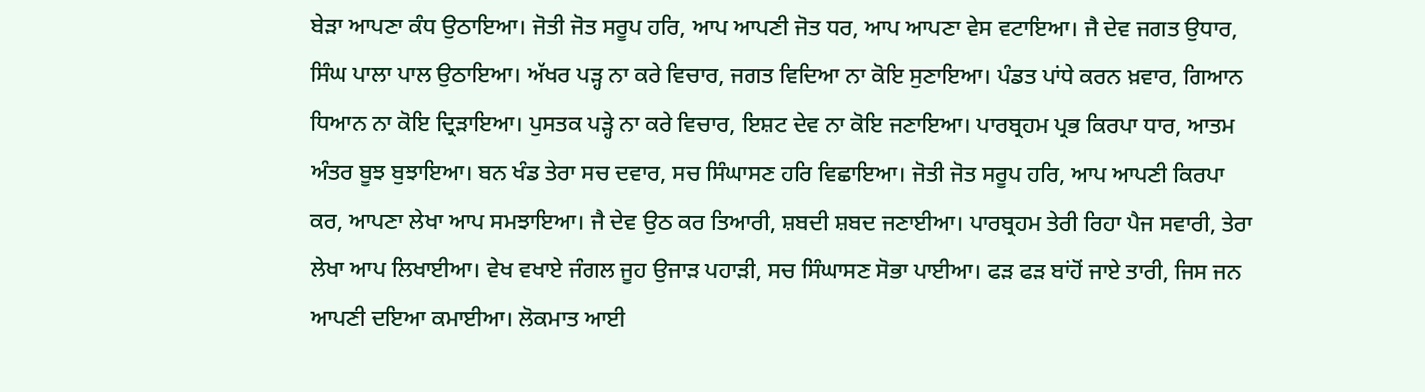ਬੇੜਾ ਆਪਣਾ ਕੰਧ ਉਠਾਇਆ। ਜੋਤੀ ਜੋਤ ਸਰੂਪ ਹਰਿ, ਆਪ ਆਪਣੀ ਜੋਤ ਧਰ, ਆਪ ਆਪਣਾ ਵੇਸ ਵਟਾਇਆ। ਜੈ ਦੇਵ ਜਗਤ ਉਧਾਰ, ਸਿੰਘ ਪਾਲਾ ਪਾਲ ਉਠਾਇਆ। ਅੱਖਰ ਪੜ੍ਹ ਨਾ ਕਰੇ ਵਿਚਾਰ, ਜਗਤ ਵਿਦਿਆ ਨਾ ਕੋਇ ਸੁਣਾਇਆ। ਪੰਡਤ ਪਾਂਧੇ ਕਰਨ ਖ਼ਵਾਰ, ਗਿਆਨ ਧਿਆਨ ਨਾ ਕੋਇ ਦ੍ਰਿੜਾਇਆ। ਪੁਸਤਕ ਪੜ੍ਹੇ ਨਾ ਕਰੇ ਵਿਚਾਰ, ਇਸ਼ਟ ਦੇਵ ਨਾ ਕੋਇ ਜਣਾਇਆ। ਪਾਰਬ੍ਰਹਮ ਪ੍ਰਭ ਕਿਰਪਾ ਧਾਰ, ਆਤਮ ਅੰਤਰ ਬੂਝ ਬੁਝਾਇਆ। ਬਨ ਖੰਡ ਤੇਰਾ ਸਚ ਦਵਾਰ, ਸਚ ਸਿੰਘਾਸਣ ਹਰਿ ਵਿਛਾਇਆ। ਜੋਤੀ ਜੋਤ ਸਰੂਪ ਹਰਿ, ਆਪ ਆਪਣੀ ਕਿਰਪਾ ਕਰ, ਆਪਣਾ ਲੇਖਾ ਆਪ ਸਮਝਾਇਆ। ਜੈ ਦੇਵ ਉਠ ਕਰ ਤਿਆਰੀ, ਸ਼ਬਦੀ ਸ਼ਬਦ ਜਣਾਈਆ। ਪਾਰਬ੍ਰਹਮ ਤੇਰੀ ਰਿਹਾ ਪੈਜ ਸਵਾਰੀ, ਤੇਰਾ ਲੇਖਾ ਆਪ ਲਿਖਾਈਆ। ਵੇਖ ਵਖਾਏ ਜੰਗਲ ਜੂਹ ਉਜਾੜ ਪਹਾੜੀ, ਸਚ ਸਿੰਘਾਸਣ ਸੋਭਾ ਪਾਈਆ। ਫੜ ਫੜ ਬਾਂਹੋਂ ਜਾਏ ਤਾਰੀ, ਜਿਸ ਜਨ ਆਪਣੀ ਦਇਆ ਕਮਾਈਆ। ਲੋਕਮਾਤ ਆਈ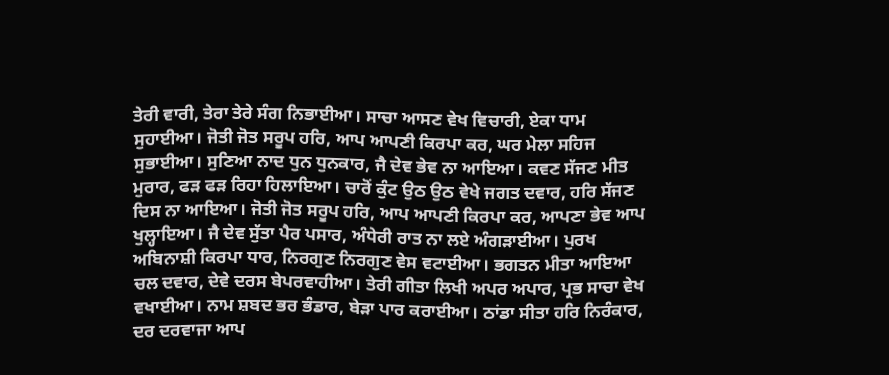ਤੇਰੀ ਵਾਰੀ, ਤੇਰਾ ਤੇਰੇ ਸੰਗ ਨਿਭਾਈਆ। ਸਾਚਾ ਆਸਣ ਵੇਖ ਵਿਚਾਰੀ, ਏਕਾ ਧਾਮ ਸੁਹਾਈਆ। ਜੋਤੀ ਜੋਤ ਸਰੂਪ ਹਰਿ, ਆਪ ਆਪਣੀ ਕਿਰਪਾ ਕਰ, ਘਰ ਮੇਲਾ ਸਹਿਜ ਸੁਭਾਈਆ। ਸੁਣਿਆ ਨਾਦ ਧੁਨ ਧੁਨਕਾਰ, ਜੈ ਦੇਵ ਭੇਵ ਨਾ ਆਇਆ। ਕਵਣ ਸੱਜਣ ਮੀਤ ਮੁਰਾਰ, ਫੜ ਫੜ ਰਿਹਾ ਹਿਲਾਇਆ। ਚਾਰੋਂ ਕੁੰਟ ਉਠ ਉਠ ਵੇਖੇ ਜਗਤ ਦਵਾਰ, ਹਰਿ ਸੱਜਣ ਦਿਸ ਨਾ ਆਇਆ। ਜੋਤੀ ਜੋਤ ਸਰੂਪ ਹਰਿ, ਆਪ ਆਪਣੀ ਕਿਰਪਾ ਕਰ, ਆਪਣਾ ਭੇਵ ਆਪ ਖੁਲ੍ਹਾਇਆ। ਜੈ ਦੇਵ ਸੁੱਤਾ ਪੈਰ ਪਸਾਰ, ਅੰਧੇਰੀ ਰਾਤ ਨਾ ਲਏ ਅੰਗੜਾਈਆ। ਪੁਰਖ ਅਬਿਨਾਸ਼ੀ ਕਿਰਪਾ ਧਾਰ, ਨਿਰਗੁਣ ਨਿਰਗੁਣ ਵੇਸ ਵਟਾਈਆ। ਭਗਤਨ ਮੀਤਾ ਆਇਆ ਚਲ ਦਵਾਰ, ਦੇਵੇ ਦਰਸ ਬੇਪਰਵਾਹੀਆ। ਤੇਰੀ ਗੀਤਾ ਲਿਖੀ ਅਪਰ ਅਪਾਰ, ਪ੍ਰਭ ਸਾਚਾ ਵੇਖ ਵਖਾਈਆ। ਨਾਮ ਸ਼ਬਦ ਭਰ ਭੰਡਾਰ, ਬੇੜਾ ਪਾਰ ਕਰਾਈਆ। ਠਾਂਡਾ ਸੀਤਾ ਹਰਿ ਨਿਰੰਕਾਰ, ਦਰ ਦਰਵਾਜਾ ਆਪ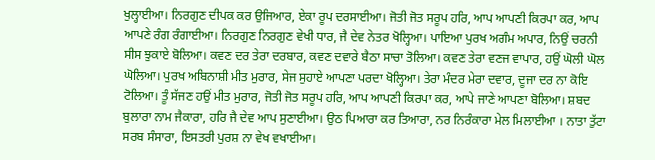ਖੁਲ੍ਹਾਈਆ। ਨਿਰਗੁਣ ਦੀਪਕ ਕਰ ਉਜਿਆਰ, ਏਕਾ ਰੂਪ ਦਰਸਾਈਆ। ਜੋਤੀ ਜੋਤ ਸਰੂਪ ਹਰਿ, ਆਪ ਆਪਣੀ ਕਿਰਪਾ ਕਰ, ਆਪ ਆਪਣੇ ਰੰਗ ਰੰਗਾਈਆ। ਨਿਰਗੁਣ ਨਿਰਗੁਣ ਵੇਖੀ ਧਾਰ, ਜੈ ਦੇਵ ਨੇਤਰ ਖੋਲ੍ਹਿਆ। ਪਾਇਆ ਪੁਰਖ ਅਗੰਮ ਅਪਾਰ, ਨਿਉਂ ਚਰਨੀ ਸੀਸ ਝੁਕਾਏ ਬੋਲਿਆ। ਕਵਣ ਦਰ ਤੇਰਾ ਦਰਬਾਰ, ਕਵਣ ਦਵਾਰੇ ਬੈਠਾ ਸਾਚਾ ਤੋਲਿਆ। ਕਵਣ ਤੇਰਾ ਵਣਜ ਵਾਪਾਰ, ਹਉਂ ਘੋਲੀ ਘੋਲ ਘੋਲਿਆ। ਪੁਰਖ ਅਬਿਨਾਸ਼ੀ ਮੀਤ ਮੁਰਾਰ, ਸੇਜ ਸੁਹਾਏ ਆਪਣਾ ਪਰਦਾ ਖੋਲ੍ਹਿਆ। ਤੇਰਾ ਮੰਦਰ ਮੇਰਾ ਦਵਾਰ, ਦੂਜਾ ਦਰ ਨਾ ਕੋਇ ਟੋਲਿਆ। ਤੂੰ ਸੱਜਣ ਹਉਂ ਮੀਤ ਮੁਰਾਰ, ਜੋਤੀ ਜੋਤ ਸਰੂਪ ਹਰਿ, ਆਪ ਆਪਣੀ ਕਿਰਪਾ ਕਰ, ਆਪੇ ਜਾਣੇ ਆਪਣਾ ਬੋਲਿਆ। ਸ਼ਬਦ ਬੁਲਾਰਾ ਨਾਮ ਜੈਕਾਰਾ, ਹਰਿ ਜੈ ਦੇਵ ਆਪ ਸੁਣਾਈਆ। ਉਠ ਪਿਆਰਾ ਕਰ ਤਿਆਰਾ, ਨਰ ਨਿਰੰਕਾਰਾ ਮੇਲ ਮਿਲਾਈਆ । ਨਾਤਾ ਤੁੱਟਾ ਸਰਬ ਸੰਸਾਰਾ, ਇਸਤਰੀ ਪੁਰਸ਼ ਨਾ ਵੇਖ ਵਖਾਈਆ।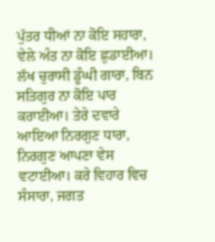ਪੁੱਤਰ ਧੀਆਂ ਨਾ ਕੋਇ ਸਹਾਰਾ, ਵੇਲੇ ਅੰਤ ਨਾ ਕੋਇ ਛੁਡਾਈਆ। ਲੱਖ ਚੁਰਾਸੀ ਡੂੰਘੀ ਗਾਰਾ, ਬਿਨ ਸਤਿਗੁਰ ਨਾ ਕੋਇ ਪਾਰ ਕਰਾਈਆ। ਤੇਰੇ ਦਵਾਰੇ ਆਇਆ ਨਿਰਗੁਣ ਧਾਰਾ, ਨਿਰਗੁਣ ਆਪਣਾ ਵੇਸ ਵਟਾਈਆ। ਕਰੇ ਵਿਹਾਰ ਵਿਚ ਸੰਸਾਰਾ, ਜਗਤ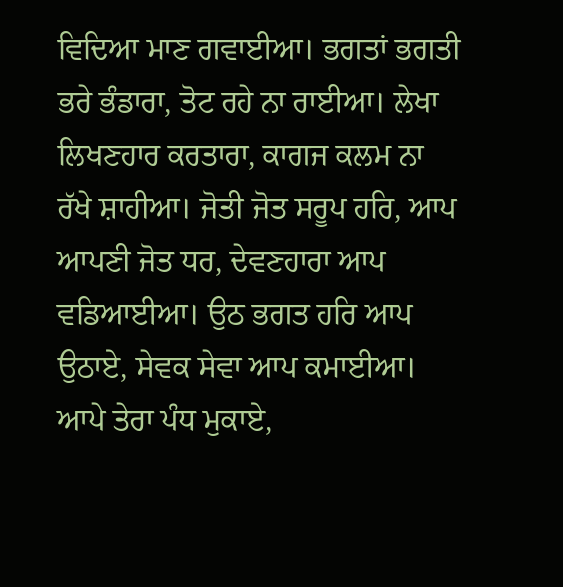ਵਿਦਿਆ ਮਾਣ ਗਵਾਈਆ। ਭਗਤਾਂ ਭਗਤੀ ਭਰੇ ਭੰਡਾਰਾ, ਤੋਟ ਰਹੇ ਨਾ ਰਾਈਆ। ਲੇਖਾ ਲਿਖਣਹਾਰ ਕਰਤਾਰਾ, ਕਾਗਜ ਕਲਮ ਨਾ ਰੱਖੇ ਸ਼ਾਹੀਆ। ਜੋਤੀ ਜੋਤ ਸਰੂਪ ਹਰਿ, ਆਪ ਆਪਣੀ ਜੋਤ ਧਰ, ਦੇਵਣਹਾਰਾ ਆਪ ਵਡਿਆਈਆ। ਉਠ ਭਗਤ ਹਰਿ ਆਪ ਉਠਾਏ, ਸੇਵਕ ਸੇਵਾ ਆਪ ਕਮਾਈਆ। ਆਪੇ ਤੇਰਾ ਪੰਧ ਮੁਕਾਏ,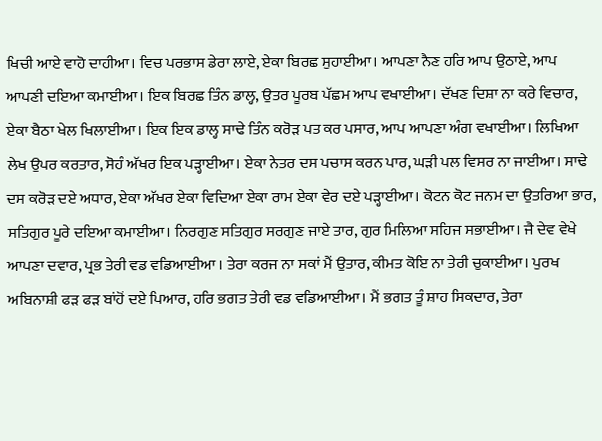ਖਿਚੀ ਆਏ ਵਾਹੋ ਦਾਹੀਆ। ਵਿਚ ਪਰਭਾਸ ਡੇਰਾ ਲਾਏ, ਏਕਾ ਬਿਰਛ ਸੁਹਾਈਆ। ਆਪਣਾ ਨੈਣ ਹਰਿ ਆਪ ਉਠਾਏ, ਆਪ ਆਪਣੀ ਦਇਆ ਕਮਾਈਆ। ਇਕ ਬਿਰਛ ਤਿੰਨ ਡਾਲ੍ਹ, ਉਤਰ ਪੂਰਬ ਪੱਛਮ ਆਪ ਵਖਾਈਆ। ਦੱਖਣ ਦਿਸ਼ਾ ਨਾ ਕਰੇ ਵਿਚਾਰ, ਏਕਾ ਬੈਠਾ ਖੇਲ ਖਿਲਾਈਆ। ਇਕ ਇਕ ਡਾਲ੍ਹ ਸਾਢੇ ਤਿੰਨ ਕਰੋੜ ਪਤ ਕਰ ਪਸਾਰ, ਆਪ ਆਪਣਾ ਅੰਗ ਵਖਾਈਆ। ਲਿਖਿਆ ਲੇਖ ਉਪਰ ਕਰਤਾਰ, ਸੋਹੰ ਅੱਖਰ ਇਕ ਪੜ੍ਹਾਈਆ। ਏਕਾ ਨੇਤਰ ਦਸ ਪਚਾਸ ਕਰਨ ਪਾਰ, ਘੜੀ ਪਲ ਵਿਸਰ ਨਾ ਜਾਈਆ। ਸਾਢੇ ਦਸ ਕਰੋੜ ਦਏ ਅਧਾਰ, ਏਕਾ ਅੱਖਰ ਏਕਾ ਵਿਦਿਆ ਏਕਾ ਰਾਮ ਏਕਾ ਵੇਰ ਦਏ ਪੜ੍ਹਾਈਆ। ਕੋਟਨ ਕੋਟ ਜਨਮ ਦਾ ਉਤਰਿਆ ਭਾਰ, ਸਤਿਗੁਰ ਪੂਰੇ ਦਇਆ ਕਮਾਈਆ। ਨਿਰਗੁਣ ਸਤਿਗੁਰ ਸਰਗੁਣ ਜਾਏ ਤਾਰ, ਗੁਰ ਮਿਲਿਆ ਸਹਿਜ ਸਭਾਈਆ। ਜੈ ਦੇਵ ਵੇਖੇ ਆਪਣਾ ਦਵਾਰ, ਪ੍ਰਭ ਤੇਰੀ ਵਡ ਵਡਿਆਈਆ । ਤੇਰਾ ਕਰਜ ਨਾ ਸਕਾਂ ਮੈਂ ਉਤਾਰ, ਕੀਮਤ ਕੋਇ ਨਾ ਤੇਰੀ ਚੁਕਾਈਆ। ਪੁਰਖ ਅਬਿਨਾਸ਼ੀ ਫੜ ਫੜ ਬਾਂਹੋਂ ਦਏ ਪਿਆਰ, ਹਰਿ ਭਗਤ ਤੇਰੀ ਵਡ ਵਡਿਆਈਆ। ਮੈਂ ਭਗਤ ਤੂੰ ਸ਼ਾਹ ਸਿਕਦਾਰ, ਤੇਰਾ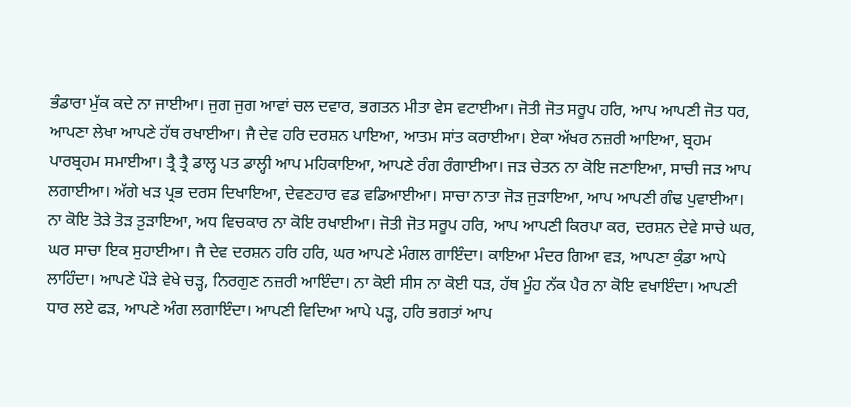ਭੰਡਾਰਾ ਮੁੱਕ ਕਦੇ ਨਾ ਜਾਈਆ। ਜੁਗ ਜੁਗ ਆਵਾਂ ਚਲ ਦਵਾਰ, ਭਗਤਨ ਮੀਤਾ ਵੇਸ ਵਟਾਈਆ। ਜੋਤੀ ਜੋਤ ਸਰੂਪ ਹਰਿ, ਆਪ ਆਪਣੀ ਜੋਤ ਧਰ, ਆਪਣਾ ਲੇਖਾ ਆਪਣੇ ਹੱਥ ਰਖਾਈਆ। ਜੈ ਦੇਵ ਹਰਿ ਦਰਸ਼ਨ ਪਾਇਆ, ਆਤਮ ਸਾਂਤ ਕਰਾਈਆ। ਏਕਾ ਅੱਖਰ ਨਜ਼ਰੀ ਆਇਆ, ਬ੍ਰਹਮ ਪਾਰਬ੍ਰਹਮ ਸਮਾਈਆ। ਤ੍ਰੈ ਤ੍ਰੈ ਡਾਲ੍ਹ ਪਤ ਡਾਲ੍ਹੀ ਆਪ ਮਹਿਕਾਇਆ, ਆਪਣੇ ਰੰਗ ਰੰਗਾਈਆ। ਜੜ ਚੇਤਨ ਨਾ ਕੋਇ ਜਣਾਇਆ, ਸਾਚੀ ਜੜ ਆਪ ਲਗਾਈਆ। ਅੱਗੇ ਖੜ ਪ੍ਰਭ ਦਰਸ ਦਿਖਾਇਆ, ਦੇਵਣਹਾਰ ਵਡ ਵਡਿਆਈਆ। ਸਾਚਾ ਨਾਤਾ ਜੋੜ ਜੁੜਾਇਆ, ਆਪ ਆਪਣੀ ਗੰਢ ਪੁਵਾਈਆ। ਨਾ ਕੋਇ ਤੋੜੇ ਤੋੜ ਤ਼ੁੜਾਇਆ, ਅਧ ਵਿਚਕਾਰ ਨਾ ਕੋਇ ਰਖਾਈਆ। ਜੋਤੀ ਜੋਤ ਸਰੂਪ ਹਰਿ, ਆਪ ਆਪਣੀ ਕਿਰਪਾ ਕਰ, ਦਰਸ਼ਨ ਦੇਵੇ ਸਾਚੇ ਘਰ, ਘਰ ਸਾਚਾ ਇਕ ਸੁਹਾਈਆ। ਜੈ ਦੇਵ ਦਰਸ਼ਨ ਹਰਿ ਹਰਿ, ਘਰ ਆਪਣੇ ਮੰਗਲ ਗਾਇੰਦਾ। ਕਾਇਆ ਮੰਦਰ ਗਿਆ ਵੜ, ਆਪਣਾ ਕੁੰਡਾ ਆਪੇ ਲਾਹਿੰਦਾ। ਆਪਣੇ ਪੌੜੇ ਵੇਖੇ ਚੜ੍ਹ, ਨਿਰਗੁਣ ਨਜ਼ਰੀ ਆਇੰਦਾ। ਨਾ ਕੋਈ ਸੀਸ ਨਾ ਕੋਈ ਧੜ, ਹੱਥ ਮੂੰਹ ਨੱਕ ਪੈਰ ਨਾ ਕੋਇ ਵਖਾਇੰਦਾ। ਆਪਣੀ ਧਾਰ ਲਏ ਫੜ, ਆਪਣੇ ਅੰਗ ਲਗਾਇੰਦਾ। ਆਪਣੀ ਵਿਦਿਆ ਆਪੇ ਪੜ੍ਹ, ਹਰਿ ਭਗਤਾਂ ਆਪ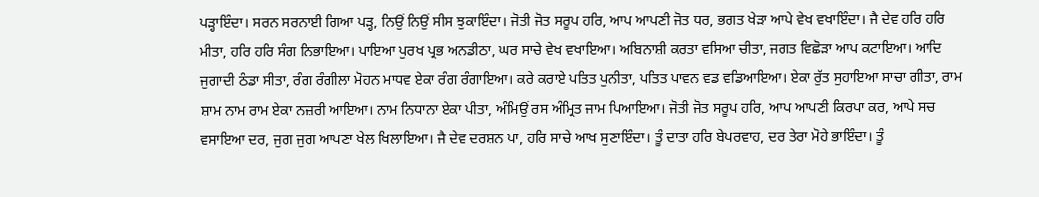ਪੜ੍ਹਾਇੰਦਾ। ਸਰਨ ਸਰਨਾਈ ਗਿਆ ਪੜ੍ਹ, ਨਿਉਂ ਨਿਉਂ ਸੀਸ ਝੁਕਾਇੰਦਾ। ਜੋਤੀ ਜੋਤ ਸਰੂਪ ਹਰਿ, ਆਪ ਆਪਣੀ ਜੋਤ ਧਰ, ਭਗਤ ਖੇੜਾ ਆਪੇ ਵੇਖ ਵਖਾਇੰਦਾ। ਜੈ ਦੇਵ ਹਰਿ ਹਰਿ ਮੀਤਾ, ਹਰਿ ਹਰਿ ਸੰਗ ਨਿਭਾਇਆ। ਪਾਇਆ ਪੁਰਖ ਪ੍ਰਭ ਅਨਡੀਠਾ, ਘਰ ਸਾਚੇ ਵੇਖ ਵਖਾਇਆ। ਅਬਿਨਾਸ਼ੀ ਕਰਤਾ ਵਸਿਆ ਚੀਤਾ, ਜਗਤ ਵਿਛੋੜਾ ਆਪ ਕਟਾਇਆ। ਆਦਿ ਜੁਗਾਦੀ ਠੰਡਾ ਸੀਤਾ, ਰੰਗ ਰੰਗੀਲਾ ਮੋਹਨ ਮਾਧਵ ਏਕਾ ਰੰਗ ਰੰਗਾਇਆ। ਕਰੇ ਕਰਾਏ ਪਤਿਤ ਪੁਨੀਤਾ, ਪਤਿਤ ਪਾਵਨ ਵਡ ਵਡਿਆਇਆ। ਏਕਾ ਰੁੱਤ ਸੁਹਾਇਆ ਸਾਚਾ ਗੀਤਾ, ਰਾਮ ਸ਼ਾਮ ਨਾਮ ਰਾਮ ਏਕਾ ਨਜ਼ਰੀ ਆਇਆ। ਨਾਮ ਨਿਧਾਨਾ ਏਕਾ ਪੀਤਾ, ਅੰਮਿਉਂ ਰਸ ਅੰਮ੍ਰਿਤ ਜਾਮ ਪਿਆਇਆ। ਜੋਤੀ ਜੋਤ ਸਰੂਪ ਹਰਿ, ਆਪ ਆਪਣੀ ਕਿਰਪਾ ਕਰ, ਆਪੇ ਸਚ ਵਸਾਇਆ ਦਰ, ਜੁਗ ਜੁਗ ਆਪਣਾ ਖੇਲ ਖਿਲਾਇਆ। ਜੈ ਦੇਵ ਦਰਸ਼ਨ ਪਾ, ਹਰਿ ਸਾਚੇ ਆਖ ਸੁਣਾਇੰਦਾ। ਤੂੰ ਦਾਤਾ ਹਰਿ ਬੇਪਰਵਾਹ, ਦਰ ਤੇਰਾ ਮੋਹੇ ਭਾਇੰਦਾ। ਤੂੰ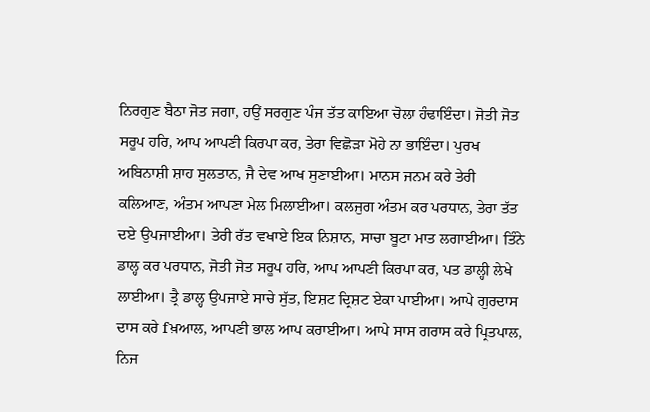ਨਿਰਗੁਣ ਬੈਠਾ ਜੋਤ ਜਗਾ, ਹਉਂ ਸਰਗੁਣ ਪੰਜ ਤੱਤ ਕਾਇਆ ਚੋਲਾ ਹੰਢਾਇੰਦਾ। ਜੋਤੀ ਜੋਤ ਸਰੂਪ ਹਰਿ, ਆਪ ਆਪਣੀ ਕਿਰਪਾ ਕਰ, ਤੇਰਾ ਵਿਛੋੜਾ ਮੋਹੇ ਨਾ ਭਾਇੰਦਾ। ਪੁਰਖ ਅਬਿਨਾਸ਼ੀ ਸ਼ਾਹ ਸੁਲਤਾਨ, ਜੈ ਦੇਵ ਆਖ ਸੁਣਾਈਆ। ਮਾਨਸ ਜਨਮ ਕਰੇ ਤੇਰੀ ਕਲਿਆਣ, ਅੰਤਮ ਆਪਣਾ ਮੇਲ ਮਿਲਾਈਆ। ਕਲਜੁਗ ਅੰਤਮ ਕਰ ਪਰਧਾਨ, ਤੇਰਾ ਤੱਤ ਦਏ ਉਪਜਾਈਆ। ਤੇਰੀ ਰੱਤ ਵਖਾਏ ਇਕ ਨਿਸ਼ਾਨ, ਸਾਚਾ ਬੂਟਾ ਮਾਤ ਲਗਾਈਆ। ਤਿੰਨੇ ਡਾਲ੍ਹ ਕਰ ਪਰਧਾਨ, ਜੋਤੀ ਜੋਤ ਸਰੂਪ ਹਰਿ, ਆਪ ਆਪਣੀ ਕਿਰਪਾ ਕਰ, ਪਤ ਡਾਲ੍ਹੀ ਲੇਖੇ ਲਾਈਆ। ਤ੍ਰੈ ਡਾਲ੍ਹ ਉਪਜਾਏ ਸਾਚੇ ਸੁੱਤ, ਇਸ਼ਟ ਦ੍ਰਿਸ਼ਟ ਏਕਾ ਪਾਈਆ। ਆਪੇ ਗੁਰਦਾਸ ਦਾਸ ਕਰੇ fਖ਼ਆਲ, ਆਪਣੀ ਭਾਲ ਆਪ ਕਰਾਈਆ। ਆਪੇ ਸਾਸ ਗਰਾਸ ਕਰੇ ਪ੍ਰਿਤਪਾਲ, ਨਿਜ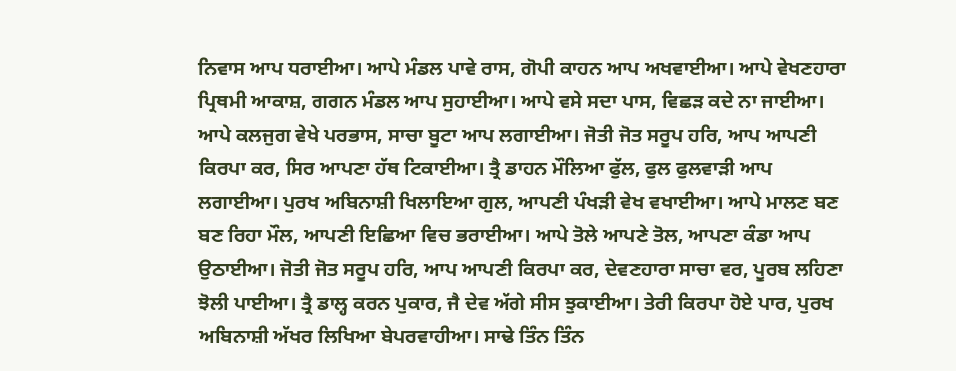ਨਿਵਾਸ ਆਪ ਧਰਾਈਆ। ਆਪੇ ਮੰਡਲ ਪਾਵੇ ਰਾਸ, ਗੋਪੀ ਕਾਹਨ ਆਪ ਅਖਵਾਈਆ। ਆਪੇ ਵੇਖਣਹਾਰਾ ਪ੍ਰਿਥਮੀ ਆਕਾਸ਼, ਗਗਨ ਮੰਡਲ ਆਪ ਸੁਹਾਈਆ। ਆਪੇ ਵਸੇ ਸਦਾ ਪਾਸ, ਵਿਛੜ ਕਦੇ ਨਾ ਜਾਈਆ। ਆਪੇ ਕਲਜੁਗ ਵੇਖੇ ਪਰਭਾਸ, ਸਾਚਾ ਬੂਟਾ ਆਪ ਲਗਾਈਆ। ਜੋਤੀ ਜੋਤ ਸਰੂਪ ਹਰਿ, ਆਪ ਆਪਣੀ ਕਿਰਪਾ ਕਰ, ਸਿਰ ਆਪਣਾ ਹੱਥ ਟਿਕਾਈਆ। ਤ੍ਰੈ ਡਾਹਨ ਮੌਲਿਆ ਫੁੱਲ, ਫੁਲ ਫੁਲਵਾੜੀ ਆਪ ਲਗਾਈਆ। ਪੁਰਖ ਅਬਿਨਾਸ਼ੀ ਖਿਲਾਇਆ ਗੁਲ, ਆਪਣੀ ਪੰਖੜੀ ਵੇਖ ਵਖਾਈਆ। ਆਪੇ ਮਾਲਣ ਬਣ ਬਣ ਰਿਹਾ ਮੌਲ, ਆਪਣੀ ਇਛਿਆ ਵਿਚ ਭਰਾਈਆ। ਆਪੇ ਤੋਲੇ ਆਪਣੇ ਤੋਲ, ਆਪਣਾ ਕੰਡਾ ਆਪ ਉਠਾਈਆ। ਜੋਤੀ ਜੋਤ ਸਰੂਪ ਹਰਿ, ਆਪ ਆਪਣੀ ਕਿਰਪਾ ਕਰ, ਦੇਵਣਹਾਰਾ ਸਾਚਾ ਵਰ, ਪੂਰਬ ਲਹਿਣਾ ਝੋਲੀ ਪਾਈਆ। ਤ੍ਰੈ ਡਾਲ੍ਹ ਕਰਨ ਪੁਕਾਰ, ਜੈ ਦੇਵ ਅੱਗੇ ਸੀਸ ਝੁਕਾਈਆ। ਤੇਰੀ ਕਿਰਪਾ ਹੋਏ ਪਾਰ, ਪੁਰਖ ਅਬਿਨਾਸ਼ੀ ਅੱਖਰ ਲਿਖਿਆ ਬੇਪਰਵਾਹੀਆ। ਸਾਢੇ ਤਿੰਨ ਤਿੰਨ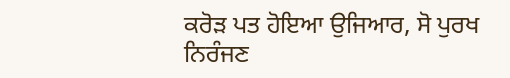ਕਰੋੜ ਪਤ ਹੋਇਆ ਉਜਿਆਰ, ਸੋ ਪੁਰਖ ਨਿਰੰਜਣ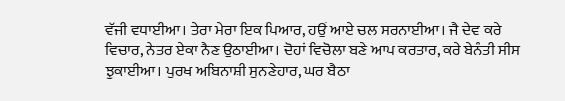ਵੱਜੀ ਵਧਾਈਆ। ਤੇਰਾ ਮੇਰਾ ਇਕ ਪਿਆਰ, ਹਉਂ ਆਏ ਚਲ ਸਰਨਾਈਆ। ਜੈ ਦੇਵ ਕਰੇ ਵਿਚਾਰ, ਨੇਤਰ ਏਕਾ ਨੈਣ ਉਠਾਈਆ। ਦੋਹਾਂ ਵਿਚੋਲਾ ਬਣੇ ਆਪ ਕਰਤਾਰ, ਕਰੇ ਬੇਨੰਤੀ ਸੀਸ ਝੁਕਾਈਆ। ਪੁਰਖ ਅਬਿਨਾਸ਼ੀ ਸੁਨਣੇਹਾਰ, ਘਰ ਬੈਠਾ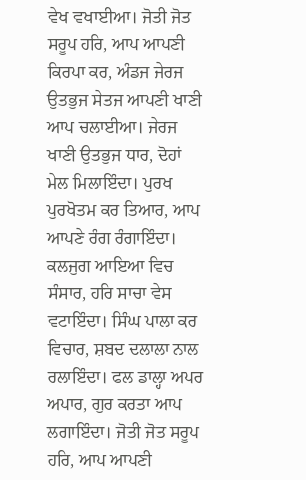ਵੇਖ ਵਖਾਈਆ। ਜੋਤੀ ਜੋਤ ਸਰੂਪ ਹਰਿ, ਆਪ ਆਪਣੀ ਕਿਰਪਾ ਕਰ, ਅੰਡਜ ਜੇਰਜ ਉਤਭੁਜ ਸੇਤਜ ਆਪਣੀ ਖਾਣੀ ਆਪ ਚਲਾਈਆ। ਜੇਰਜ ਖਾਣੀ ਉਤਭੁਜ ਧਾਰ, ਦੋਹਾਂ ਮੇਲ ਮਿਲਾਇੰਦਾ। ਪੁਰਖ ਪੁਰਖੋਤਮ ਕਰ ਤਿਆਰ, ਆਪ ਆਪਣੇ ਰੰਗ ਰੰਗਾਇੰਦਾ। ਕਲਜੁਗ ਆਇਆ ਵਿਚ ਸੰਸਾਰ, ਹਰਿ ਸਾਚਾ ਵੇਸ ਵਟਾਇੰਦਾ। ਸਿੰਘ ਪਾਲਾ ਕਰ ਵਿਚਾਰ, ਸ਼ਬਦ ਦਲਾਲਾ ਨਾਲ ਰਲਾਇੰਦਾ। ਫਲ ਡਾਲ੍ਹਾ ਅਪਰ ਅਪਾਰ, ਗੁਰ ਕਰਤਾ ਆਪ ਲਗਾਇੰਦਾ। ਜੋਤੀ ਜੋਤ ਸਰੂਪ ਹਰਿ, ਆਪ ਆਪਣੀ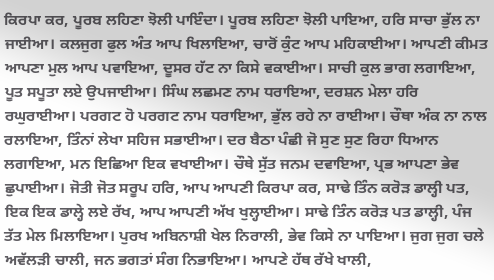ਕਿਰਪਾ ਕਰ, ਪੂਰਬ ਲਹਿਣਾ ਝੋਲੀ ਪਾਇੰਦਾ। ਪੂਰਬ ਲਹਿਣਾ ਝੋਲੀ ਪਾਇਆ, ਹਰਿ ਸਾਚਾ ਭੁੱਲ ਨਾ ਜਾਈਆ। ਕਲਜੁਗ ਫੁਲ ਅੰਤ ਆਪ ਖਿਲਾਇਆ, ਚਾਰੋਂ ਕੁੰਟ ਆਪ ਮਹਿਕਾਈਆ। ਆਪਣੀ ਕੀਮਤ ਆਪਣਾ ਮੁਲ ਆਪ ਪਵਾਇਆ, ਦੂਸਰ ਹੱਟ ਨਾ ਕਿਸੇ ਵਕਾਈਆ। ਸਾਚੀ ਕੁਲ ਭਾਗ ਲਗਾਇਆ, ਪੂਤ ਸਪੂਤਾ ਲਏ ਉਪਜਾਈਆ। ਸਿੰਘ ਲਛਮਣ ਨਾਮ ਧਰਾਇਆ, ਦਰਸ਼ਨ ਮੇਲਾ ਹਰਿ ਰਘੁਰਾਈਆ। ਪਰਗਟ ਹੋ ਪਰਗਟ ਨਾਮ ਧਰਾਇਆ, ਭੁੱਲ ਰਹੇ ਨਾ ਰਾਈਆ। ਚੌਥਾ ਅੰਕ ਨਾ ਨਾਲ ਰਲਾਇਆ, ਤਿੰਨਾਂ ਲੇਖਾ ਸਹਿਜ ਸਭਾਈਆ। ਦਰ ਬੈਠਾ ਪੰਛੀ ਜੋ ਸੁਣ ਸੁਣ ਰਿਹਾ ਧਿਆਨ ਲਗਾਇਆ, ਮਨ ਇਛਿਆ ਇਕ ਵਖਾਈਆ। ਚੌਥੇ ਸੁੱਤ ਜਨਮ ਦਵਾਇਆ, ਪ੍ਰਭ ਆਪਣਾ ਭੇਵ ਛੁਪਾਈਆ। ਜੋਤੀ ਜੋਤ ਸਰੂਪ ਹਰਿ, ਆਪ ਆਪਣੀ ਕਿਰਪਾ ਕਰ, ਸਾਢੇ ਤਿੰਨ ਕਰੋੜ ਡਾਲ੍ਹੀ ਪਤ, ਇਕ ਇਕ ਡਾਲ੍ਹੇ ਲਏ ਰੱਖ, ਆਪ ਆਪਣੀ ਅੱਖ ਖੁਲ੍ਹਾਈਆ। ਸਾਢੇ ਤਿੰਨ ਕਰੋੜ ਪਤ ਡਾਲ੍ਹੀ, ਪੰਜ ਤੱਤ ਮੇਲ ਮਿਲਾਇਆ। ਪੁਰਖ ਅਬਿਨਾਸ਼ੀ ਖੇਲ ਨਿਰਾਲੀ, ਭੇਵ ਕਿਸੇ ਨਾ ਪਾਇਆ। ਜੁਗ ਜੁਗ ਚਲੇ ਅਵੱਲੜੀ ਚਾਲੀ, ਜਨ ਭਗਤਾਂ ਸੰਗ ਨਿਭਾਇਆ। ਆਪਣੇ ਹੱਥ ਰੱਖੇ ਖਾਲੀ,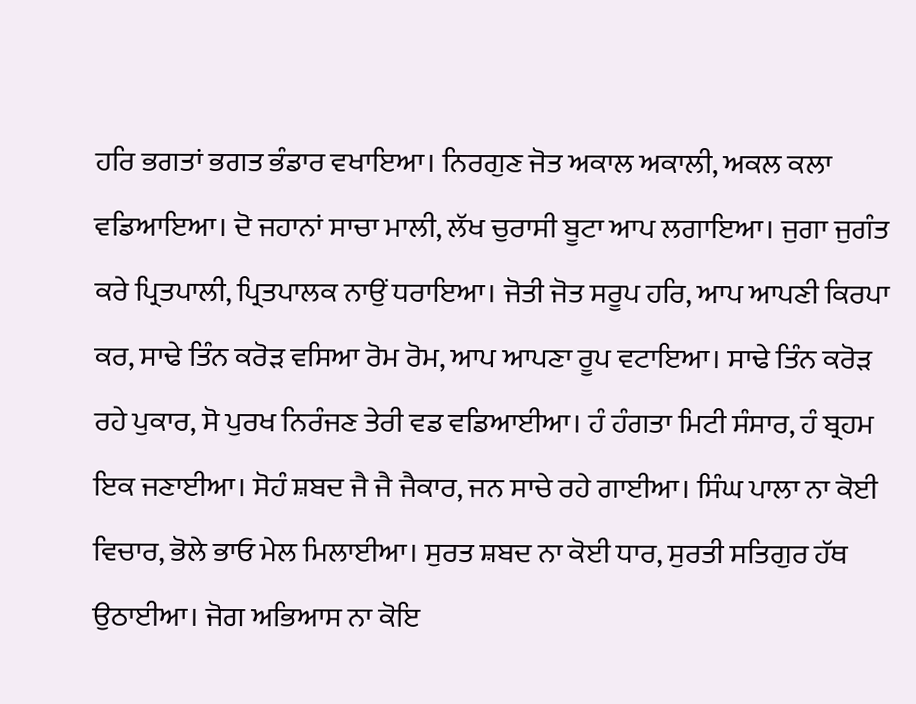ਹਰਿ ਭਗਤਾਂ ਭਗਤ ਭੰਡਾਰ ਵਖਾਇਆ। ਨਿਰਗੁਣ ਜੋਤ ਅਕਾਲ ਅਕਾਲੀ, ਅਕਲ ਕਲਾ ਵਡਿਆਇਆ। ਦੋ ਜਹਾਨਾਂ ਸਾਚਾ ਮਾਲੀ, ਲੱਖ ਚੁਰਾਸੀ ਬੂਟਾ ਆਪ ਲਗਾਇਆ। ਜੁਗਾ ਜੁਗੰਤ ਕਰੇ ਪ੍ਰਿਤਪਾਲੀ, ਪ੍ਰਿਤਪਾਲਕ ਨਾਉਂ ਧਰਾਇਆ। ਜੋਤੀ ਜੋਤ ਸਰੂਪ ਹਰਿ, ਆਪ ਆਪਣੀ ਕਿਰਪਾ ਕਰ, ਸਾਢੇ ਤਿੰਨ ਕਰੋੜ ਵਸਿਆ ਰੋਮ ਰੋਮ, ਆਪ ਆਪਣਾ ਰੂਪ ਵਟਾਇਆ। ਸਾਢੇ ਤਿੰਨ ਕਰੋੜ ਰਹੇ ਪੁਕਾਰ, ਸੋ ਪੁਰਖ ਨਿਰੰਜਣ ਤੇਰੀ ਵਡ ਵਡਿਆਈਆ। ਹੰ ਹੰਗਤਾ ਮਿਟੀ ਸੰਸਾਰ, ਹੰ ਬ੍ਰਹਮ ਇਕ ਜਣਾਈਆ। ਸੋਹੰ ਸ਼ਬਦ ਜੈ ਜੈ ਜੈਕਾਰ, ਜਨ ਸਾਚੇ ਰਹੇ ਗਾਈਆ। ਸਿੰਘ ਪਾਲਾ ਨਾ ਕੋਈ ਵਿਚਾਰ, ਭੋਲੇ ਭਾਓ ਮੇਲ ਮਿਲਾਈਆ। ਸੁਰਤ ਸ਼ਬਦ ਨਾ ਕੋਈ ਧਾਰ, ਸੁਰਤੀ ਸਤਿਗੁਰ ਹੱਥ ਉਠਾਈਆ। ਜੋਗ ਅਭਿਆਸ ਨਾ ਕੋਇ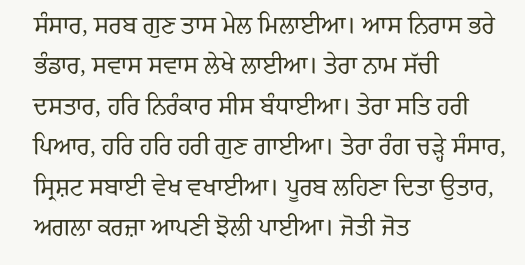ਸੰਸਾਰ, ਸਰਬ ਗੁਣ ਤਾਸ ਮੇਲ ਮਿਲਾਈਆ। ਆਸ ਨਿਰਾਸ ਭਰੇ ਭੰਡਾਰ, ਸਵਾਸ ਸਵਾਸ ਲੇਖੇ ਲਾਈਆ। ਤੇਰਾ ਨਾਮ ਸੱਚੀ ਦਸਤਾਰ, ਹਰਿ ਨਿਰੰਕਾਰ ਸੀਸ ਬੰਧਾਈਆ। ਤੇਰਾ ਸਤਿ ਹਰੀ ਪਿਆਰ, ਹਰਿ ਹਰਿ ਹਰੀ ਗੁਣ ਗਾਈਆ। ਤੇਰਾ ਰੰਗ ਚੜ੍ਹੇ ਸੰਸਾਰ, ਸ੍ਰਿਸ਼ਟ ਸਬਾਈ ਵੇਖ ਵਖਾਈਆ। ਪੂਰਬ ਲਹਿਣਾ ਦਿਤਾ ਉਤਾਰ, ਅਗਲਾ ਕਰਜ਼ਾ ਆਪਣੀ ਝੋਲੀ ਪਾਈਆ। ਜੋਤੀ ਜੋਤ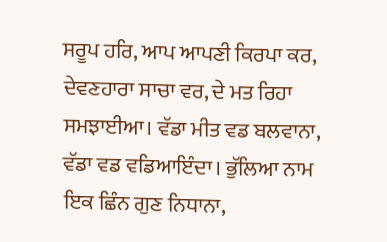ਸਰੂਪ ਹਰਿ, ਆਪ ਆਪਣੀ ਕਿਰਪਾ ਕਰ, ਦੇਵਣਹਾਰਾ ਸਾਚਾ ਵਰ, ਦੇ ਮਤ ਰਿਹਾ ਸਮਝਾਈਆ। ਵੱਡਾ ਮੀਤ ਵਡ ਬਲਵਾਨਾ, ਵੱਡਾ ਵਡ ਵਡਿਆਇੰਦਾ। ਭੁੱਲਿਆ ਨਾਮ ਇਕ ਛਿੰਨ ਗੁਣ ਨਿਧਾਨਾ,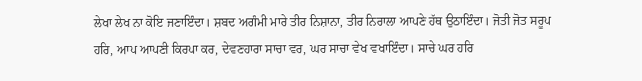ਲੇਖਾ ਲੇਖ ਨਾ ਕੋਇ ਜਣਾਇੰਦਾ। ਸ਼ਬਦ ਅਗੰਮੀ ਮਾਰੇ ਤੀਰ ਨਿਸ਼ਾਨਾ, ਤੀਰ ਨਿਰਾਲਾ ਆਪਣੇ ਹੱਥ ਉਠਾਇੰਦਾ। ਜੋਤੀ ਜੋਤ ਸਰੂਪ ਹਰਿ, ਆਪ ਆਪਣੀ ਕਿਰਪਾ ਕਰ, ਦੇਵਣਹਾਰਾ ਸਾਚਾ ਵਰ, ਘਰ ਸਾਚਾ ਵੇਖ ਵਖਾਇੰਦਾ। ਸਾਚੇ ਘਰ ਹਰਿ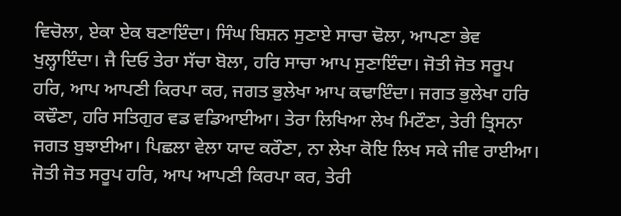ਵਿਚੋਲਾ, ਏਕਾ ਏਕ ਬਣਾਇੰਦਾ। ਸਿੰਘ ਬਿਸ਼ਨ ਸੁਣਾਏ ਸਾਚਾ ਢੋਲਾ, ਆਪਣਾ ਭੇਵ ਖੁਲ੍ਹਾਇੰਦਾ। ਜੈ ਦਿਓ ਤੇਰਾ ਸੱਚਾ ਬੋਲਾ, ਹਰਿ ਸਾਚਾ ਆਪ ਸੁਣਾਇੰਦਾ। ਜੋਤੀ ਜੋਤ ਸਰੂਪ ਹਰਿ, ਆਪ ਆਪਣੀ ਕਿਰਪਾ ਕਰ, ਜਗਤ ਭੁਲੇਖਾ ਆਪ ਕਢਾਇੰਦਾ। ਜਗਤ ਭੁਲੇਖਾ ਹਰਿ ਕਢੌਣਾ, ਹਰਿ ਸਤਿਗੁਰ ਵਡ ਵਡਿਆਈਆ। ਤੇਰਾ ਲਿਖਿਆ ਲੇਖ ਮਿਟੌਣਾ, ਤੇਰੀ ਤ੍ਰਿਸਨਾ ਜਗਤ ਬੁਝਾਈਆ। ਪਿਛਲਾ ਵੇਲਾ ਯਾਦ ਕਰੌਣਾ, ਨਾ ਲੇਖਾ ਕੋਇ ਲਿਖ ਸਕੇ ਜੀਵ ਰਾਈਆ। ਜੋਤੀ ਜੋਤ ਸਰੂਪ ਹਰਿ, ਆਪ ਆਪਣੀ ਕਿਰਪਾ ਕਰ, ਤੇਰੀ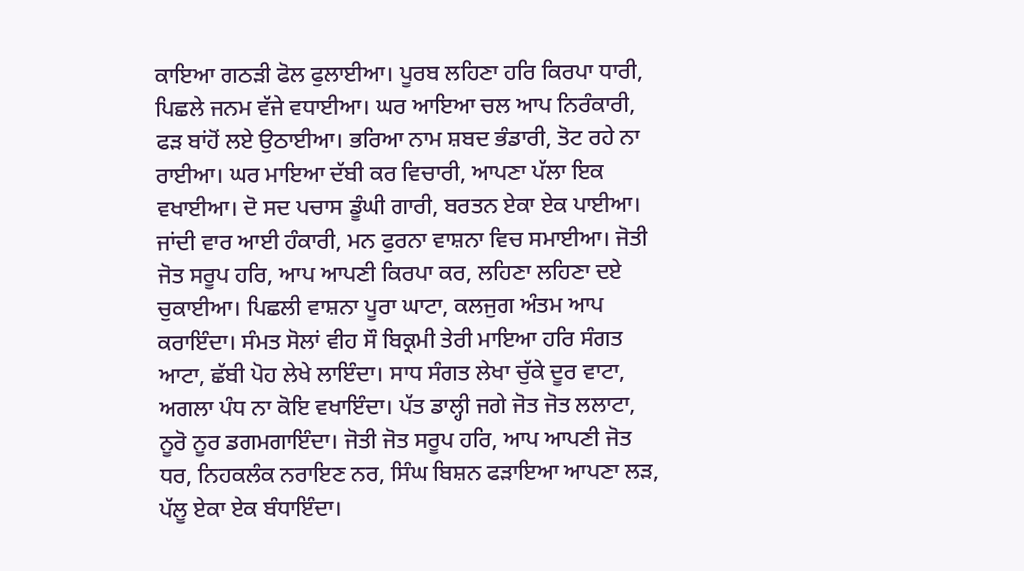ਕਾਇਆ ਗਠੜੀ ਫੋਲ ਫੁਲਾਈਆ। ਪੂਰਬ ਲਹਿਣਾ ਹਰਿ ਕਿਰਪਾ ਧਾਰੀ, ਪਿਛਲੇ ਜਨਮ ਵੱਜੇ ਵਧਾਈਆ। ਘਰ ਆਇਆ ਚਲ ਆਪ ਨਿਰੰਕਾਰੀ, ਫੜ ਬਾਂਹੋਂ ਲਏ ਉਠਾਈਆ। ਭਰਿਆ ਨਾਮ ਸ਼ਬਦ ਭੰਡਾਰੀ, ਤੋਟ ਰਹੇ ਨਾ ਰਾਈਆ। ਘਰ ਮਾਇਆ ਦੱਬੀ ਕਰ ਵਿਚਾਰੀ, ਆਪਣਾ ਪੱਲਾ ਇਕ ਵਖਾਈਆ। ਦੋ ਸਦ ਪਚਾਸ ਡੂੰਘੀ ਗਾਰੀ, ਬਰਤਨ ਏਕਾ ਏਕ ਪਾਈਆ। ਜਾਂਦੀ ਵਾਰ ਆਈ ਹੰਕਾਰੀ, ਮਨ ਫੁਰਨਾ ਵਾਸ਼ਨਾ ਵਿਚ ਸਮਾਈਆ। ਜੋਤੀ ਜੋਤ ਸਰੂਪ ਹਰਿ, ਆਪ ਆਪਣੀ ਕਿਰਪਾ ਕਰ, ਲਹਿਣਾ ਲਹਿਣਾ ਦਏ ਚੁਕਾਈਆ। ਪਿਛਲੀ ਵਾਸ਼ਨਾ ਪੂਰਾ ਘਾਟਾ, ਕਲਜੁਗ ਅੰਤਮ ਆਪ ਕਰਾਇੰਦਾ। ਸੰਮਤ ਸੋਲਾਂ ਵੀਹ ਸੌ ਬਿਕ੍ਰਮੀ ਤੇਰੀ ਮਾਇਆ ਹਰਿ ਸੰਗਤ ਆਟਾ, ਛੱਬੀ ਪੋਹ ਲੇਖੇ ਲਾਇੰਦਾ। ਸਾਧ ਸੰਗਤ ਲੇਖਾ ਚੁੱਕੇ ਦੂਰ ਵਾਟਾ, ਅਗਲਾ ਪੰਧ ਨਾ ਕੋਇ ਵਖਾਇੰਦਾ। ਪੱਤ ਡਾਲ੍ਹੀ ਜਗੇ ਜੋਤ ਜੋਤ ਲਲਾਟਾ, ਨੂਰੋ ਨੂਰ ਡਗਮਗਾਇੰਦਾ। ਜੋਤੀ ਜੋਤ ਸਰੂਪ ਹਰਿ, ਆਪ ਆਪਣੀ ਜੋਤ ਧਰ, ਨਿਹਕਲੰਕ ਨਰਾਇਣ ਨਰ, ਸਿੰਘ ਬਿਸ਼ਨ ਫੜਾਇਆ ਆਪਣਾ ਲੜ, ਪੱਲੂ ਏਕਾ ਏਕ ਬੰਧਾਇੰਦਾ।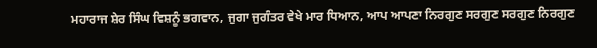ਮਹਾਰਾਜ ਸ਼ੇਰ ਸਿੰਘ ਵਿਸ਼ਨੂੰ ਭਗਵਾਨ, ਜੁਗਾ ਜੁਗੰਤਰ ਵੇਖੇ ਮਾਰ ਧਿਆਨ, ਆਪ ਆਪਣਾ ਨਿਰਗੁਣ ਸਰਗੁਣ ਸਰਗੁਣ ਨਿਰਗੁਣ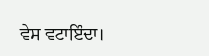ਵੇਸ ਵਟਾਇੰਦਾ।